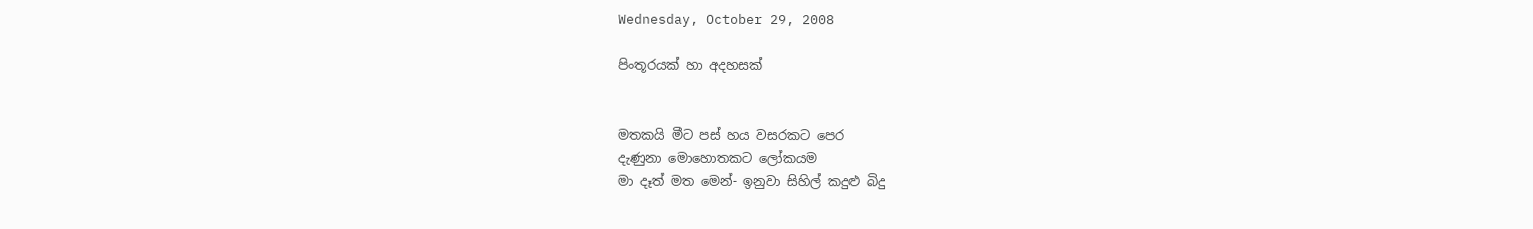Wednesday, October 29, 2008

පිංතූරයක් හා අදහසක්


මතකයි මීට පස් හය වසරකට පෙර
දැණුනා මොහොතකට ලෝකයම
මා දෑත් මත මෙන්- ඉනුවා ‍සිහිල් කදුළු බිදු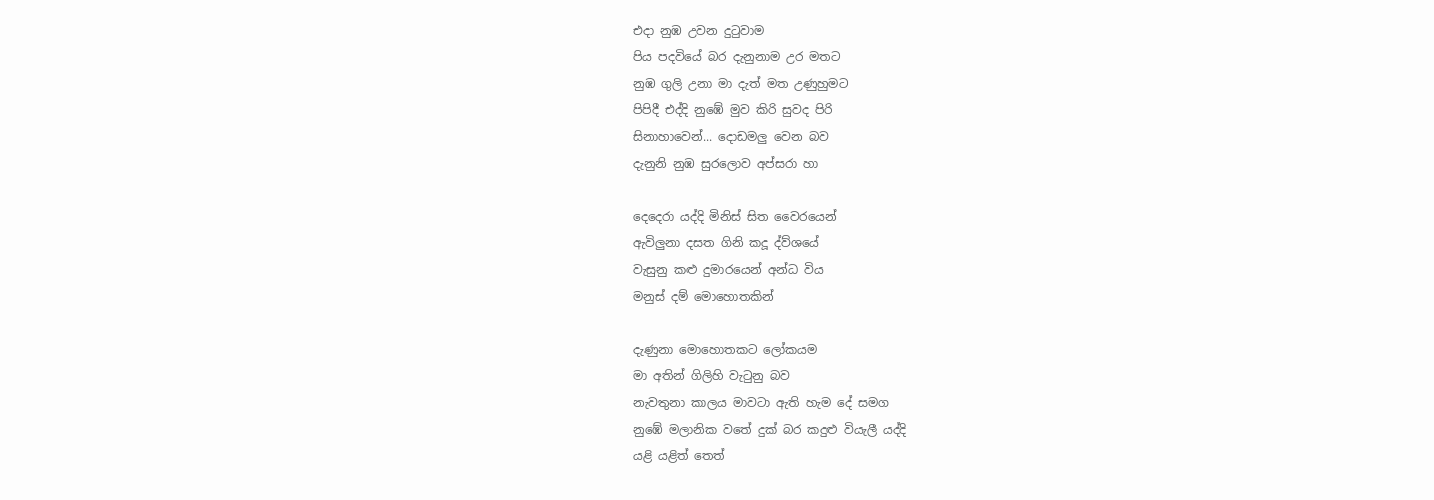එදා නුඹ උවන දුටුවාම
පිය පදවියේ බර දැනුනාම උර මතට
නුඹ ගුලි උනා මා දැත් මත උණුහුමට
පිපිදී එද්දි නුඹේ මුව කිරි සුවද පිරි
සිනාහාවෙන්... දොඩමලු වෙන බව
දැනුනි නුඹ සුරලොව අප්සරා හා

දෙදෙරා යද්දි මිනිස් සිත වෛරයෙන්
ඇවිලුනා දසත ගිනි කදූ ‍‍ද්ව්ශයේ
වැසුනු කළු දුමාරයෙන් අන්ධ විය
මනුස් දම් මොහොතකින්

දැණුනා මොහොතකට ලෝකයම
මා අතින් ගිලිහි වැටුනු බව
නැවතුනා කාලය මාවටා ඇති හැම දේ සමග
නුඹේ මලානික වතේ දුක් බර කදුළු වියැලී යද්දි
යළි යළිත් තෙත්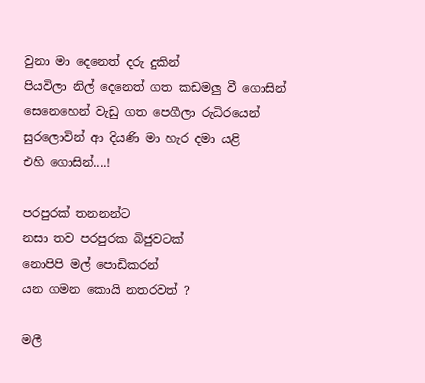වුනා මා දෙනෙත් දරු දුකින්
පියවිලා ‍නිල් දෙනෙත් ගත කඩමලු ‍වී ගොසින්
සෙනෙහෙන් වැඩු ගත පෙගීලා රුධිරයෙන්
සුරලොවින් ආ දියණි මා හැ‍ර දමා යළි
එහි ගොසින්....!

පරපුරක් තනනන්ට
නසා තව පරපුරක බිජුවටක්
නොපිපි මල් පොඩිකරන්
යන ගමන කොයි නතරවත් ?

මලී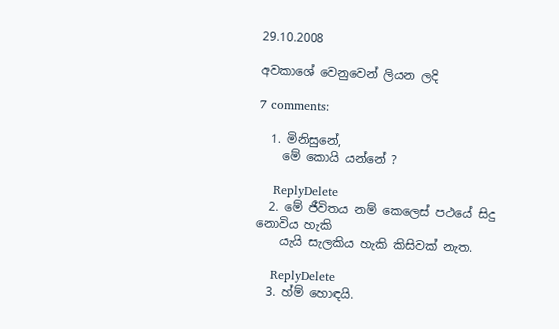29.10.2008

අවකාශේ වෙනුවෙන් ලියන ලදි

7 comments:

  1. මිනිසුනේ,
    මේ කොයි යන්නේ ?

    ReplyDelete
  2. මේ ජීවිතය නම් කෙලෙස් පථයේ සිදු නොවිය හැකි
    යැයි සැලකිය හැකි කිසිවක් නැත.

    ReplyDelete
  3. හ්ම් හොඳයි.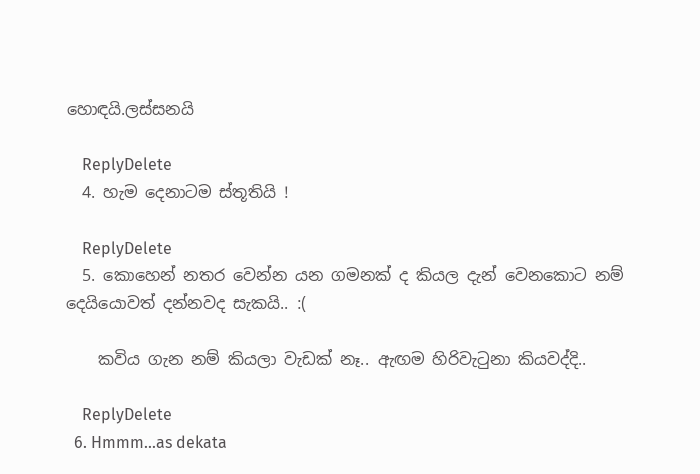හොඳයි.ලස්සනයි

    ReplyDelete
  4. හැම දෙනාටම ස්තූතියි !

    ReplyDelete
  5. කොහෙන් නතර වෙන්න යන ගමනක්‌ ද කියල දැන් වෙනකොට නම් දෙයියොවත් දන්නවද සැකයි.. :(

    කවිය ගැන නම් කියලා වැඩක්‌ නෑ.. ඇඟම හිරිවැටුනා කියවද්දි..

    ReplyDelete
  6. Hmmm...as dekata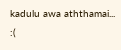kadulu awa aththamai... :(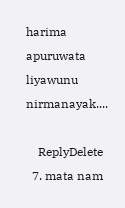harima apuruwata liyawunu nirmanayak....

    ReplyDelete
  7. mata nam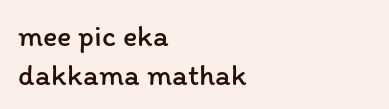mee pic eka dakkama mathak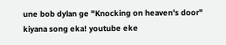une bob dylan ge "Knocking on heaven's door" kiyana song eka! youtube eke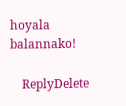hoyala balannako!

    ReplyDelete